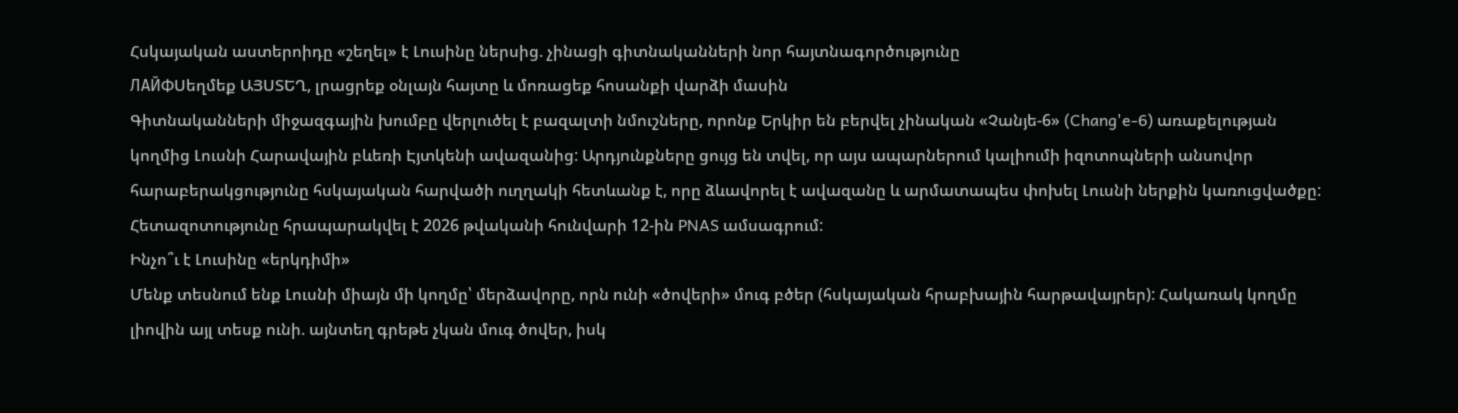Հսկայական աստերոիդը «շեղել» է Լուսինը ներսից. չինացի գիտնականների նոր հայտնագործությունը
ЛАЙФՍեղմեք ԱՅՍՏԵՂ, լրացրեք օնլայն հայտը և մոռացեք հոսանքի վարձի մասին
Գիտնականների միջազգային խումբը վերլուծել է բազալտի նմուշները, որոնք Երկիր են բերվել չինական «Չանյե-6» (Chang'e-6) առաքելության կողմից Լուսնի Հարավային բևեռի Էյտկենի ավազանից: Արդյունքները ցույց են տվել, որ այս ապարներում կալիումի իզոտոպների անսովոր հարաբերակցությունը հսկայական հարվածի ուղղակի հետևանք է, որը ձևավորել է ավազանը և արմատապես փոխել Լուսնի ներքին կառուցվածքը: Հետազոտությունը հրապարակվել է 2026 թվականի հունվարի 12-ին PNAS ամսագրում:
Ինչո՞ւ է Լուսինը «երկդիմի»
Մենք տեսնում ենք Լուսնի միայն մի կողմը՝ մերձավորը, որն ունի «ծովերի» մուգ բծեր (հսկայական հրաբխային հարթավայրեր): Հակառակ կողմը լիովին այլ տեսք ունի. այնտեղ գրեթե չկան մուգ ծովեր, իսկ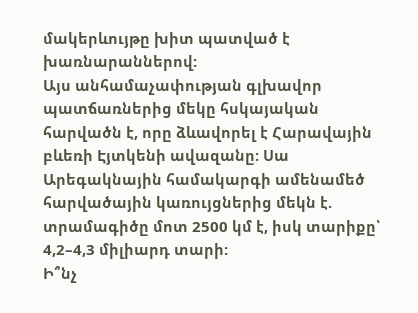մակերևույթը խիտ պատված է խառնարաններով:
Այս անհամաչափության գլխավոր պատճառներից մեկը հսկայական հարվածն է, որը ձևավորել է Հարավային բևեռի Էյտկենի ավազանը: Սա Արեգակնային համակարգի ամենամեծ հարվածային կառույցներից մեկն է. տրամագիծը մոտ 2500 կմ է, իսկ տարիքը՝ 4,2–4,3 միլիարդ տարի:
Ի՞նչ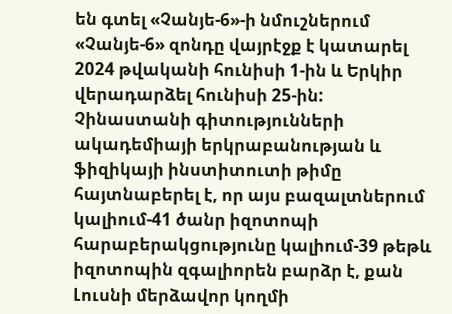են գտել «Չանյե-6»-ի նմուշներում
«Չանյե-6» զոնդը վայրէջք է կատարել 2024 թվականի հունիսի 1-ին և Երկիր վերադարձել հունիսի 25-ին: Չինաստանի գիտությունների ակադեմիայի երկրաբանության և ֆիզիկայի ինստիտուտի թիմը հայտնաբերել է, որ այս բազալտներում կալիում-41 ծանր իզոտոպի հարաբերակցությունը կալիում-39 թեթև իզոտոպին զգալիորեն բարձր է, քան Լուսնի մերձավոր կողմի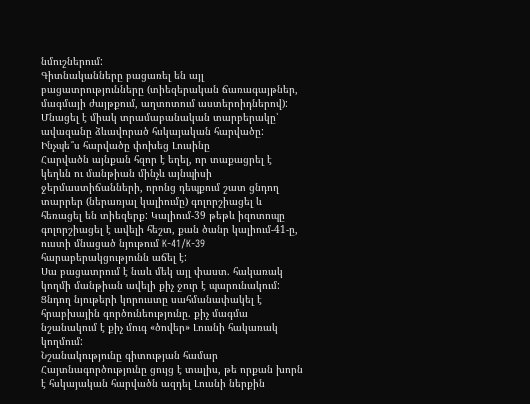նմուշներում:
Գիտնականները բացառել են այլ բացատրությունները (տիեզերական ճառագայթներ, մագմայի ժայթքում, աղտոտում աստերոիդներով): Մնացել է միակ տրամաբանական տարբերակը՝ ավազանը ձևավորած հսկայական հարվածը:
Ինչպե՞ս հարվածը փոխեց Լուսինը
Հարվածն այնքան հզոր է եղել, որ տաքացրել է կեղևն ու մանթիան մինչև այնպիսի ջերմաստիճանների, որոնց դեպքում շատ ցնդող տարրեր (ներառյալ կալիումը) գոլորշիացել և հեռացել են տիեզերք: Կալիում-39 թեթև իզոտոպը գոլորշիացել է ավելի հեշտ, քան ծանր կալիում-41-ը, ուստի մնացած նյութում K-41/K-39 հարաբերակցությունն աճել է:
Սա բացատրում է նաև մեկ այլ փաստ. հակառակ կողմի մանթիան ավելի քիչ ջուր է պարունակում: Ցնդող նյութերի կորուստը սահմանափակել է հրաբխային գործունեությունը. քիչ մագմա նշանակում է քիչ մուգ «ծովեր» Լուսնի հակառակ կողմում:
Նշանակությունը գիտության համար
Հայտնագործությունը ցույց է տալիս, թե որքան խորն է հսկայական հարվածն ազդել Լուսնի ներքին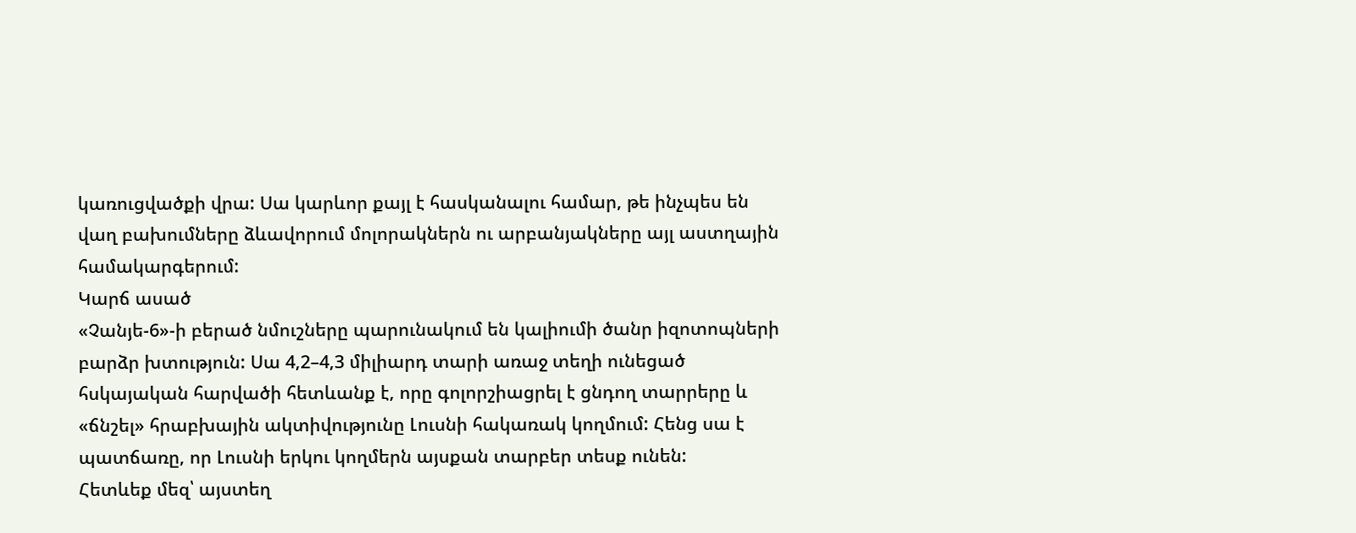կառուցվածքի վրա: Սա կարևոր քայլ է հասկանալու համար, թե ինչպես են վաղ բախումները ձևավորում մոլորակներն ու արբանյակները այլ աստղային համակարգերում:
Կարճ ասած
«Չանյե-6»-ի բերած նմուշները պարունակում են կալիումի ծանր իզոտոպների բարձր խտություն: Սա 4,2–4,3 միլիարդ տարի առաջ տեղի ունեցած հսկայական հարվածի հետևանք է, որը գոլորշիացրել է ցնդող տարրերը և «ճնշել» հրաբխային ակտիվությունը Լուսնի հակառակ կողմում: Հենց սա է պատճառը, որ Լուսնի երկու կողմերն այսքան տարբեր տեսք ունեն:
Հետևեք մեզ՝ այստեղ